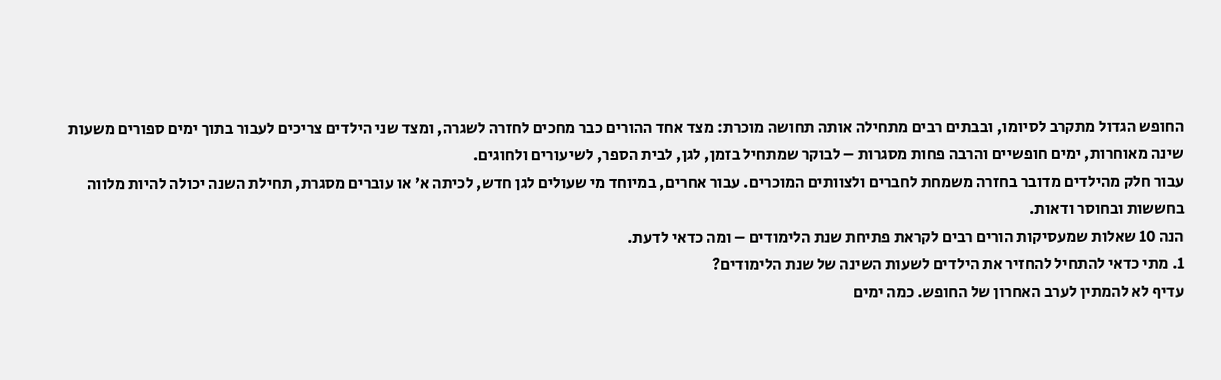החופש הגדול מתקרב לסיומו, ובבתים רבים מתחילה אותה תחושה מוכרת: מצד אחד ההורים כבר מחכים לחזרה לשגרה, ומצד שני הילדים צריכים לעבור בתוך ימים ספורים משעות שינה מאוחרות, ימים חופשיים והרבה פחות מסגרות – לבוקר שמתחיל בזמן, לגן, לבית הספר, לשיעורים ולחוגים.
עבור חלק מהילדים מדובר בחזרה משמחת לחברים ולצוותים המוכרים. עבור אחרים, במיוחד מי שעולים לגן חדש, לכיתה א׳ או עוברים מסגרת, תחילת השנה יכולה להיות מלווה בחששות ובחוסר ודאות.
הנה 10 שאלות שמעסיקות הורים רבים לקראת פתיחת שנת הלימודים – ומה כדאי לדעת.
1. מתי כדאי להתחיל להחזיר את הילדים לשעות השינה של שנת הלימודים?
עדיף לא להמתין לערב האחרון של החופש. כמה ימים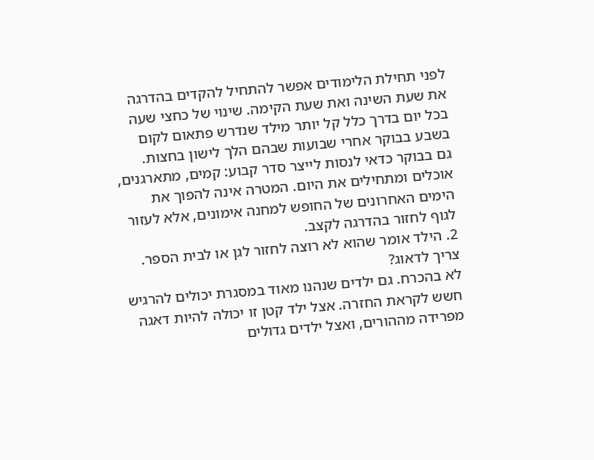לפני תחילת הלימודים אפשר להתחיל להקדים בהדרגה את שעת השינה ואת שעת הקימה. שינוי של כחצי שעה בכל יום בדרך כלל קל יותר מילד שנדרש פתאום לקום בשבע בבוקר אחרי שבועות שבהם הלך לישון בחצות.
גם בבוקר כדאי לנסות לייצר סדר קבוע: קמים, מתארגנים, אוכלים ומתחילים את היום. המטרה אינה להפוך את הימים האחרונים של החופש למחנה אימונים, אלא לעזור לגוף לחזור בהדרגה לקצב.
2. הילד אומר שהוא לא רוצה לחזור לגן או לבית הספר. צריך לדאוג?
לא בהכרח. גם ילדים שנהנו מאוד במסגרת יכולים להרגיש חשש לקראת החזרה. אצל ילד קטן זו יכולה להיות דאגה מפרידה מההורים, ואצל ילדים גדולים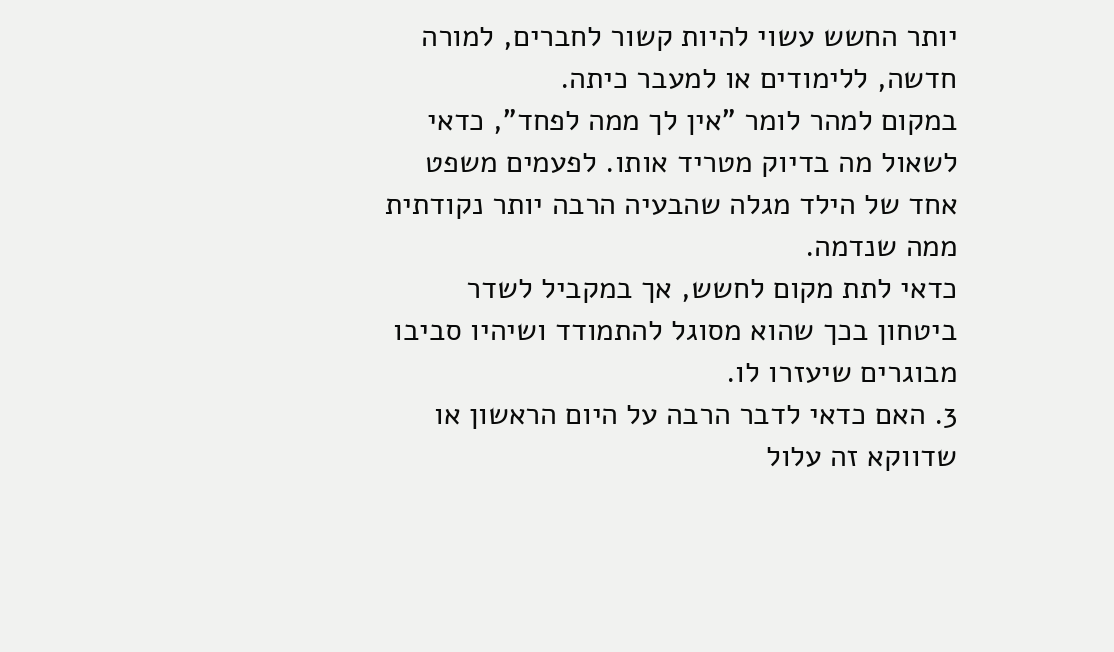יותר החשש עשוי להיות קשור לחברים, למורה חדשה, ללימודים או למעבר כיתה.
במקום למהר לומר "אין לך ממה לפחד", כדאי לשאול מה בדיוק מטריד אותו. לפעמים משפט אחד של הילד מגלה שהבעיה הרבה יותר נקודתית ממה שנדמה.
כדאי לתת מקום לחשש, אך במקביל לשדר ביטחון בכך שהוא מסוגל להתמודד ושיהיו סביבו מבוגרים שיעזרו לו.
3. האם כדאי לדבר הרבה על היום הראשון או שדווקא זה עלול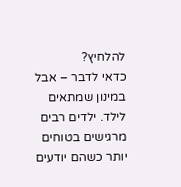להלחיץ?
כדאי לדבר – אבל במינון שמתאים לילד. ילדים רבים מרגישים בטוחים יותר כשהם יודעים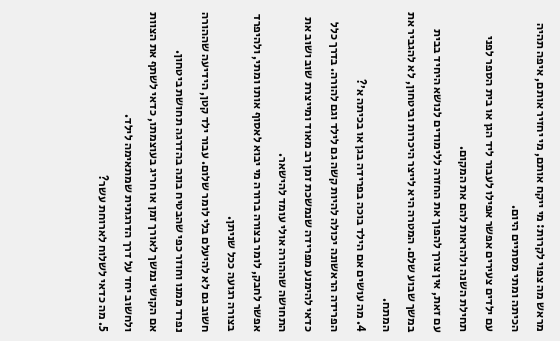מראש מה צפוי לקרות: מי ייקח אותם, מי יחזיר אותם, איפה תהיה הכיתה ומתי מסתיים היום.
עם ילדים צעירים אפשר אפילו לעבור ליד הגן או בית הספר לפני תחילת השנה ולהראות להם את המקום.
עם זאת, אין צורך להפוך את החזרה ללימודים לנושא היחיד בבית במשך שבוע שלם. המטרה היא לייצר היכרות וביטחון, לא להגביר את המתח.
4. מה עושים אם הילד בוכה בפרידה בגן או בכיתה א׳?
הפרידה הראשונה יכולה להיות קשה גם לילד וגם להורה. בדרך כלל כדאי להימנע מפרידה שנמשכת זמן רב מאוד ומייצרת שוב ושוב את התחושה שההורה אולי עומד להישאר.
אפשר לחבק, לומר בצורה ברורה מי יבוא לאסוף אותו ומתי, ולהיפרד בצורה רגועה ככל שניתן.
חשוב גם לא להיעלם בלי לומר שלום. עבור ילד קטן, הידיעה שההורה נפרד ממנו וחוזר כפי שהבטיח בונה בהדרגה תחושת ביטחון.
אם הקושי נמשך לאורך זמן או חריג בעוצמתו, כדאי לשתף את הצוות ולחשוב יחד על דרך הדרגתית שמתאימה לילד.
5. מה כדאי לשלוח לארוחת עשר?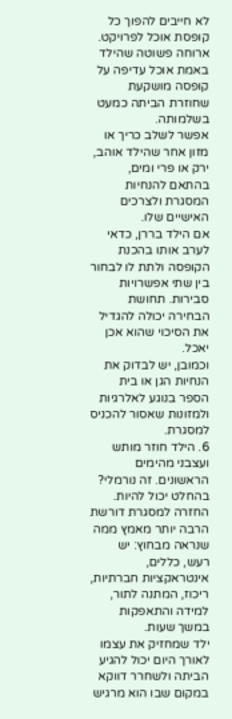לא חייבים להפוך כל קופסת אוכל לפרויקט. ארוחה פשוטה שהילד באמת אוכל עדיפה על קופסה מושקעת שחוזרת הביתה כמעט בשלמותה.
אפשר לשלב כריך או מזון אחר שהילד אוהב, ירק או פרי ומים, בהתאם להנחיות המסגרת ולצרכים האישיים שלו.
אם הילד בררן, כדאי לערב אותו בהכנת הקופסה ולתת לו לבחור בין שתי אפשרויות סבירות. תחושת הבחירה יכולה להגדיל את הסיכוי שהוא אכן יאכל.
וכמובן, יש לבדוק את הנחיות הגן או בית הספר בנוגע לאלרגיות ולמזונות שאסור להכניס למסגרת.
6. הילד חוזר מותש ועצבני מהימים הראשונים. זה נורמלי?
בהחלט יכול להיות. החזרה למסגרת דורשת הרבה יותר מאמץ ממה שנראה מבחוץ: יש רעש, כללים, אינטראקציות חברתיות, ריכוז, המתנה לתור, למידה והתאפקות במשך שעות.
ילד שמחזיק את עצמו לאורך היום יכול להגיע הביתה ולשחרר דווקא במקום שבו הוא מרגיש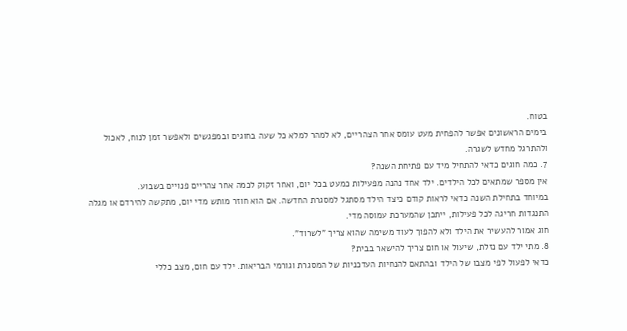בטוח.
בימים הראשונים אפשר להפחית מעט עומס אחר הצהריים, לא למהר למלא כל שעה בחוגים ובמפגשים ולאפשר זמן לנוח, לאכול ולהתרגל מחדש לשגרה.
7. כמה חוגים כדאי להתחיל מיד עם פתיחת השנה?
אין מספר שמתאים לכל הילדים. ילד אחד נהנה מפעילות כמעט בכל יום, ואחר זקוק לכמה אחר צהריים פנויים בשבוע.
במיוחד בתחילת השנה כדאי לראות קודם כיצד הילד מסתגל למסגרת החדשה. אם הוא חוזר מותש מדי יום, מתקשה להירדם או מגלה התנגדות חריגה לכל פעילות, ייתכן שהמערכת עמוסה מדי.
חוג אמור להעשיר את הילד ולא להפוך לעוד משימה שהוא צריך "לשרוד".
8. מתי ילד עם נזלת, שיעול או חום צריך להישאר בבית?
כדאי לפעול לפי מצבו של הילד ובהתאם להנחיות העדכניות של המסגרת וגורמי הבריאות. ילד עם חום, מצב כללי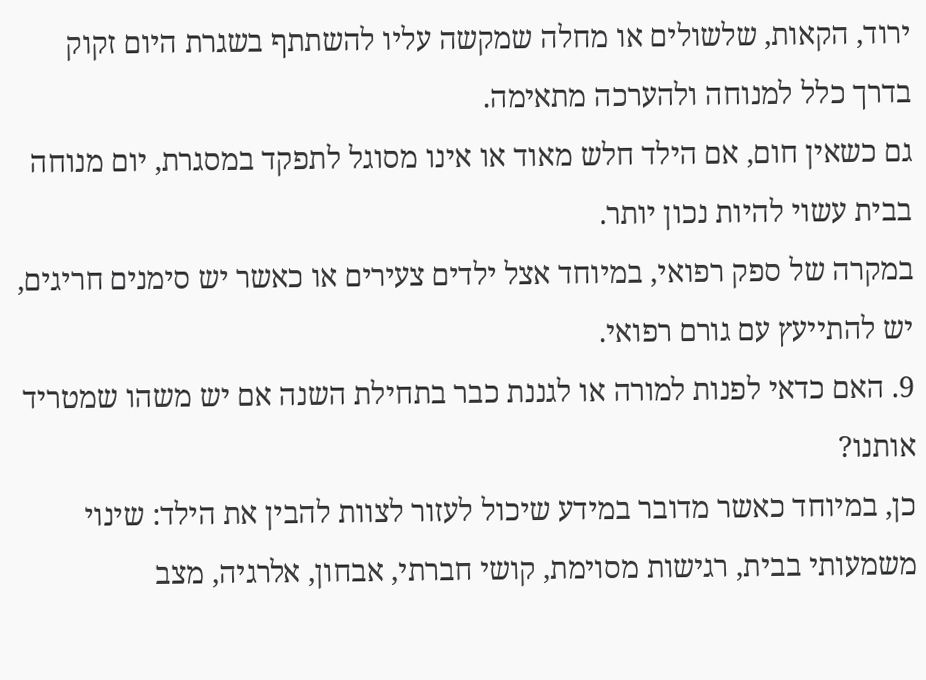ירוד, הקאות, שלשולים או מחלה שמקשה עליו להשתתף בשגרת היום זקוק בדרך כלל למנוחה ולהערכה מתאימה.
גם כשאין חום, אם הילד חלש מאוד או אינו מסוגל לתפקד במסגרת, יום מנוחה בבית עשוי להיות נכון יותר.
במקרה של ספק רפואי, במיוחד אצל ילדים צעירים או כאשר יש סימנים חריגים, יש להתייעץ עם גורם רפואי.
9. האם כדאי לפנות למורה או לגננת כבר בתחילת השנה אם יש משהו שמטריד אותנו?
כן, במיוחד כאשר מדובר במידע שיכול לעזור לצוות להבין את הילד: שינוי משמעותי בבית, רגישות מסוימת, קושי חברתי, אבחון, אלרגיה, מצב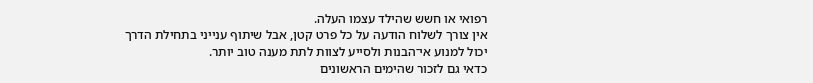רפואי או חשש שהילד עצמו העלה.
אין צורך לשלוח הודעה על כל פרט קטן, אבל שיתוף ענייני בתחילת הדרך יכול למנוע אי־הבנות ולסייע לצוות לתת מענה טוב יותר.
כדאי גם לזכור שהימים הראשונים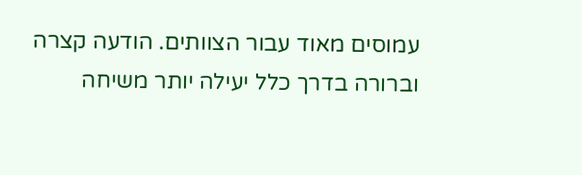עמוסים מאוד עבור הצוותים. הודעה קצרה וברורה בדרך כלל יעילה יותר משיחה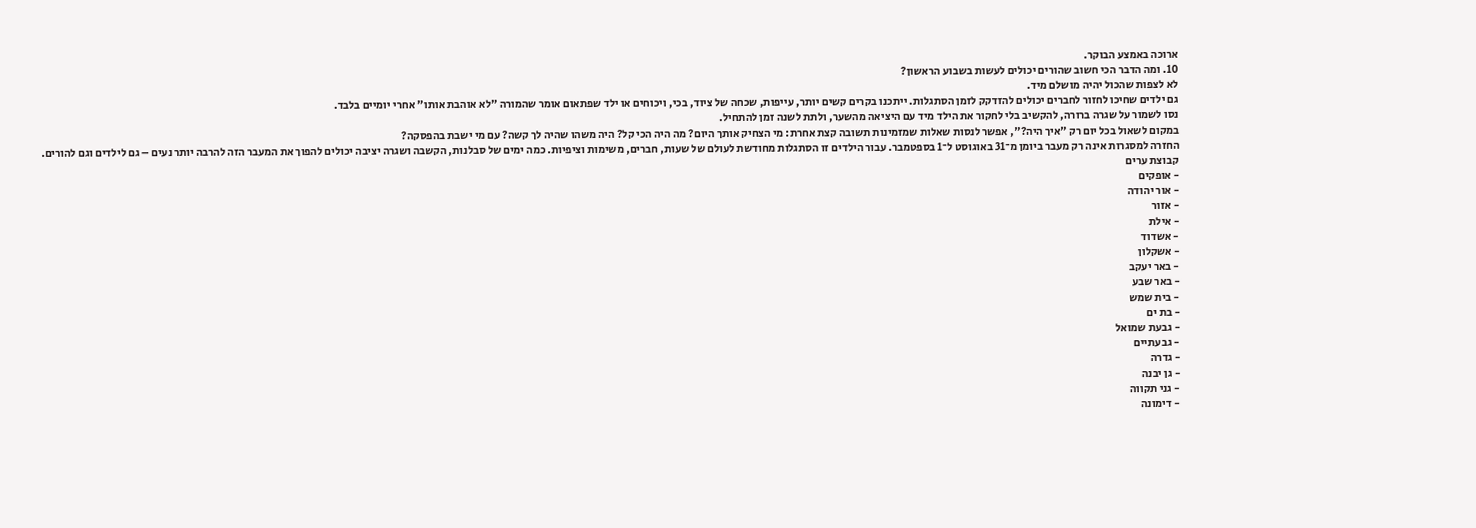ארוכה באמצע הבוקר.
10. ומה הדבר הכי חשוב שהורים יכולים לעשות בשבוע הראשון?
לא לצפות שהכול יהיה מושלם מיד.
גם ילדים שחיכו לחזור לחברים יכולים להזדקק לזמן הסתגלות. ייתכנו בקרים קשים יותר, עייפות, שכחה של ציוד, בכי, ויכוחים או ילד שפתאום אומר שהמורה "לא אוהבת אותו" אחרי יומיים בלבד.
נסו לשמור על שגרה ברורה, להקשיב בלי לחקור את הילד מיד עם היציאה מהשער, ולתת לשנה זמן להתחיל.
במקום לשאול בכל יום רק "איך היה?", אפשר לנסות שאלות שמזמינות תשובה קצת אחרת: מי הצחיק אותך היום? מה היה הכי קל? היה משהו שהיה לך קשה? עם מי ישבת בהפסקה?
החזרה למסגרות אינה רק מעבר ביומן מ־31 באוגוסט ל־1 בספטמבר. עבור הילדים זו הסתגלות מחודשת לעולם של שעות, חברים, משימות וציפיות. כמה ימים של סבלנות, הקשבה ושגרה יציבה יכולים להפוך את המעבר הזה להרבה יותר נעים – גם לילדים וגם להורים.
קבוצת ערים
- אופקים
- אור יהודה
- אזור
- אילת
- אשדוד
- אשקלון
- באר יעקב
- באר שבע
- בית שמש
- בת ים
- גבעת שמואל
- גבעתיים
- גדרה
- גן יבנה
- גני תקווה
- דימונה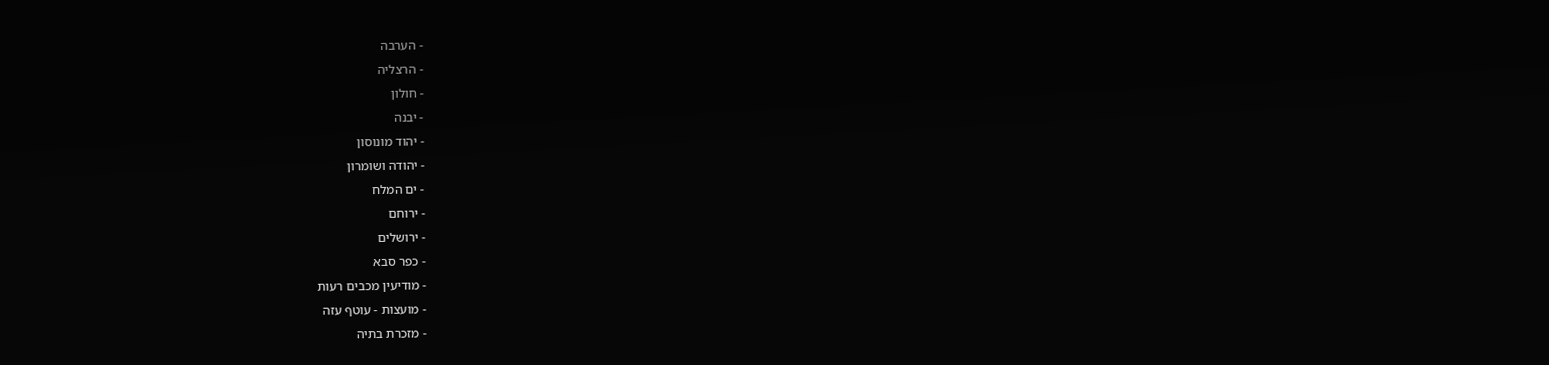- הערבה
- הרצליה
- חולון
- יבנה
- יהוד מונוסון
- יהודה ושומרון
- ים המלח
- ירוחם
- ירושלים
- כפר סבא
- מודיעין מכבים רעות
- מועצות - עוטף עזה
- מזכרת בתיה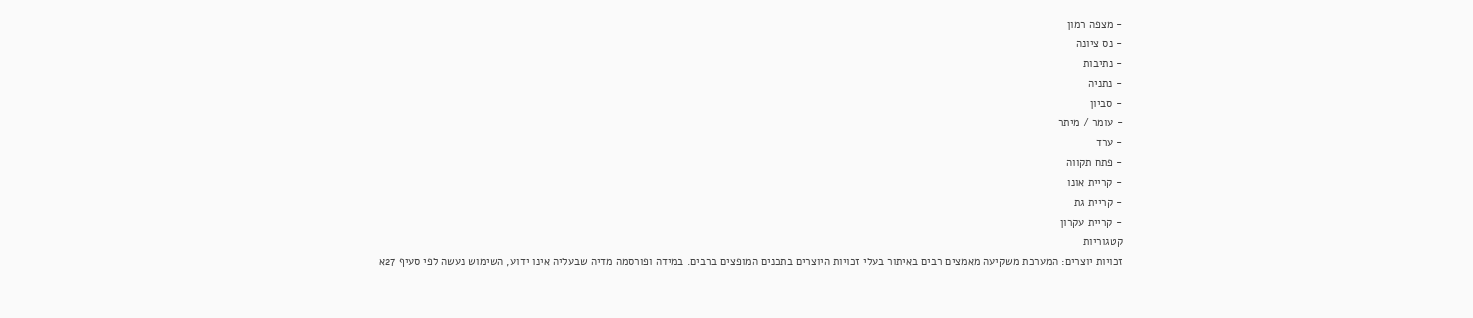- מצפה רמון
- נס ציונה
- נתיבות
- נתניה
- סביון
- עומר / מיתר
- ערד
- פתח תקווה
- קריית אונו
- קריית גת
- קריית עקרון
קטגוריות
זכויות יוצרים: המערכת משקיעה מאמצים רבים באיתור בעלי זכויות היוצרים בתכנים המופצים ברבים. במידה ופורסמה מדיה שבעליה אינו ידוע, השימוש נעשה לפי סעיף 27א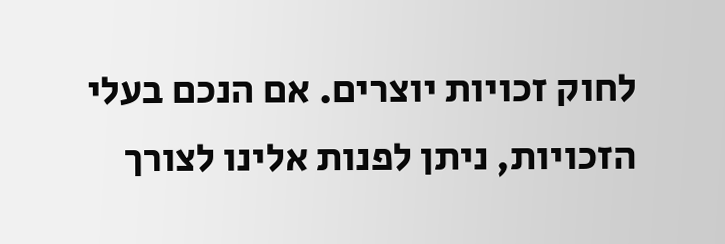לחוק זכויות יוצרים. אם הנכם בעלי הזכויות, ניתן לפנות אלינו לצורך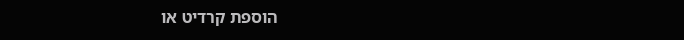הוספת קרדיט או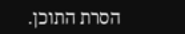הסרת התוכן.